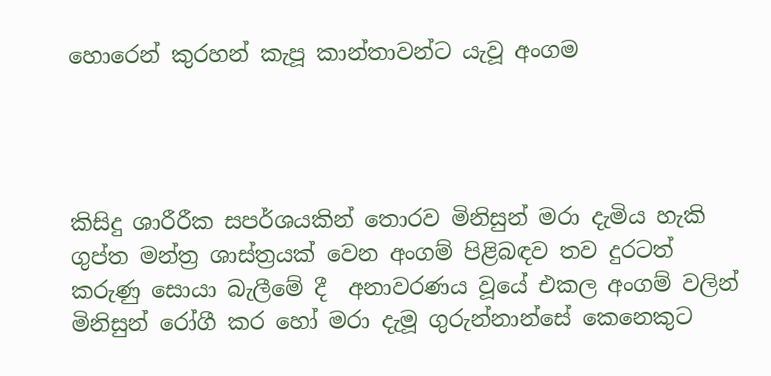හොරෙන් කුරහන් කැපූ කාන්තාවන්ට යැවූ අංගම




කිසිදු ශාරීරීක සපර්ශයකින් තොරව මිනිසුන් මරා දැමිය හැකි ගුප්ත මන්ත්‍ර ශාස්ත්‍රයක් වෙන අංගම් පිළිබඳව තව දුරටත් කරුණු සොයා බැලීමේ දී  අනාවරණය වූයේ එකල අංගම් වලින් මිනිසුන් රෝගී කර හෝ මරා දැමූ ගුරුන්නාන්සේ කෙනෙකුට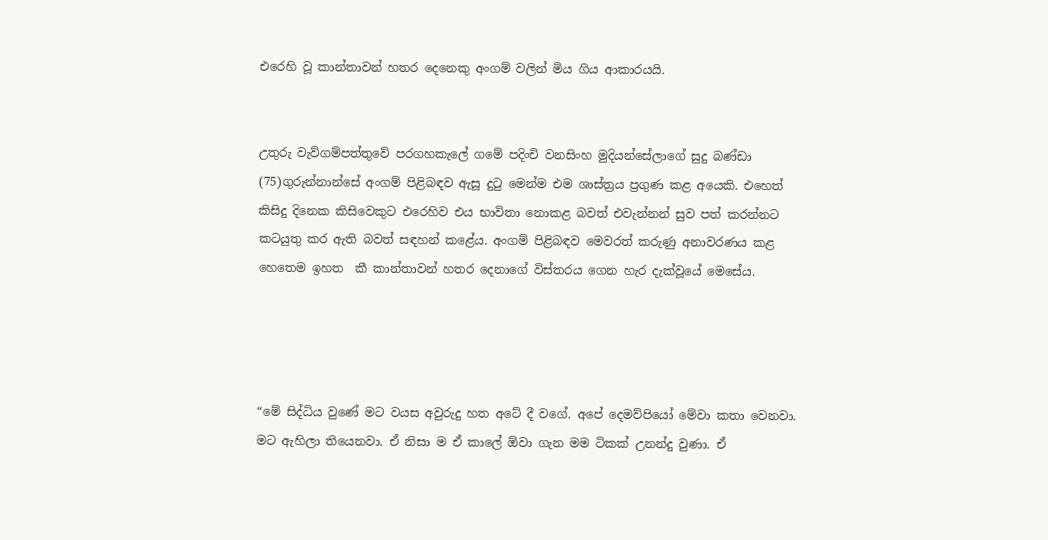එරෙහි වූ කාන්තාවන් හතර දෙනෙකු අංගම් වලින් මිය ගිය ආකාරයයි.


උතුරු වැව්ගම්පත්තුවේ පරගහකැලේ ගමේ පදිංචි වනසිංහ මුදියන්සේලාගේ සුදු බණ්ඩා (75)ගුරුන්නාන්සේ අංගම් පිළිබඳව ඇසූ දුටු මෙන්ම එම ශාස්ත්‍රය ප්‍රගුණ කළ අයෙකි. එහෙත් කිසිදු දිනෙක කිසිවෙකුට එරෙහිව එය භාවිතා නොකළ බවත් එවැන්නන් සුව පත් කරන්නට කටයුතු කර ඇති බවත් සඳහන් කළේය. අංගම් පිළිබඳව මෙවරත් කරුණු අනාවරණය කළ හෙතෙම ඉහත  කී කාන්තාවන් හතර දෙනාගේ විස්තරය ගෙන හැර දැක්වූයේ මෙසේය.




“මේ සිද්ධිය වුණේ මට වයස අවුරුදු හත අටේ දී වගේ. අපේ දෙමව්පියෝ මේවා කතා වෙනවා. මට ඇහිලා තියෙනවා. ඒ නිසා ම ඒ කාලේ ඕවා ගැන මම ටිකක් උනන්දු වුණා. ඒ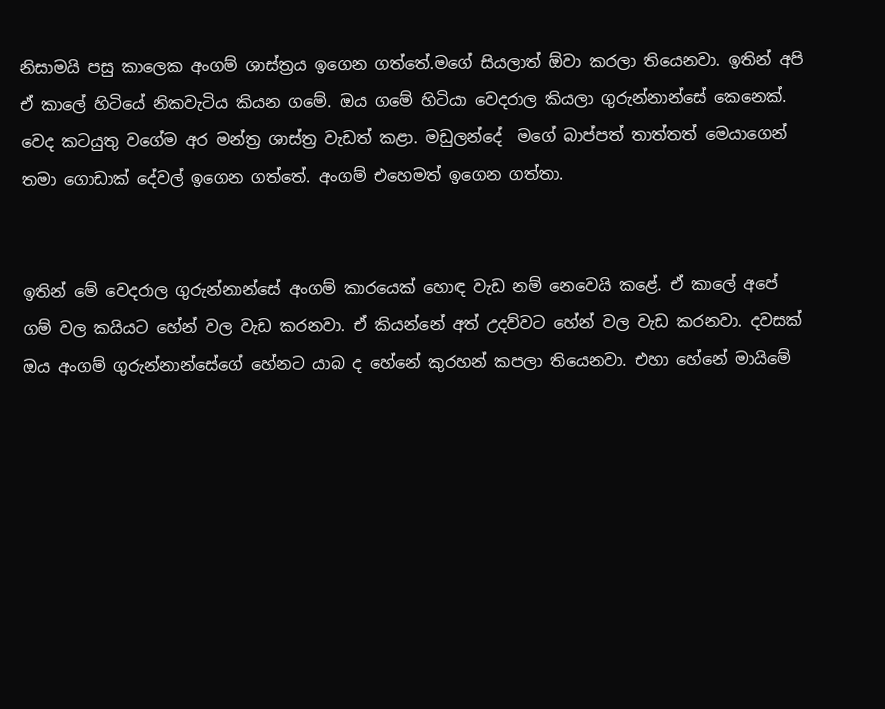නිසාමයි පසු කාලෙක අංගම් ශාස්ත්‍රය ඉගෙන ගත්තේ.මගේ සියලාත් ඕවා කරලා තියෙනවා. ඉතින් අපි ඒ කාලේ හිටියේ නිකවැටිය කියන ගමේ. ඔය ගමේ හිටියා වෙදරාල කියලා ගුරුන්නාන්සේ කෙනෙක්. වෙද කටයුතු වගේම අර මන්ත්‍ර ශාස්ත්‍ර වැඩත් කළා. මඩුලන්දේ  මගේ බාප්පත් තාත්තත් මෙයාගෙන් තමා ගොඩාක් දේවල් ඉගෙන ගත්තේ. අංගම් එහෙමත් ඉගෙන ගත්තා.


ඉතින් මේ වෙදරාල ගුරුන්නාන්සේ අංගම් කාරයෙක් හොඳ වැඩ නම් නෙවෙයි කළේ. ඒ කාලේ අපේ ගම් වල කයියට හේන් වල වැඩ කරනවා. ඒ කියන්නේ අත් උදව්වට හේන් වල වැඩ කරනවා. දවසක් ඔය අංගම් ගුරුන්නාන්සේගේ හේනට යාබ ද හේනේ කුරහන් කපලා තියෙනවා. එහා හේනේ මායිමේ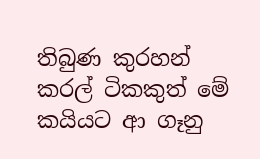තිබුණ කුරහන් කරල් ටිකකුත් මේ කයියට ආ ගෑනු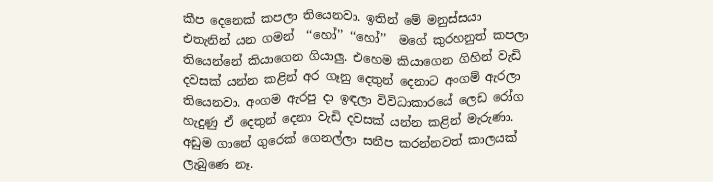කීප දෙනෙක් කපලා තියෙනවා. ඉතින් මේ මනුස්සයා එතැනින් යන ගමන්  ‘‘හෝ’’ ‘‘හෝ’’  මගේ කුරහනුත් කපලා තියෙන්නේ කියාගෙන ගියාලු. එහෙම කියාගෙන ගිහින් වැඩි දවසක් යන්න කළින් අර ගෑනු දෙතුන් දෙනාට අංගම් ඇරලා තියෙනවා. අංගම ඇරපු දා ඉඳලා විවිධාකාරයේ ලෙඩ රෝග හැදුණු ඒ දෙතුන් දෙනා වැඩි දවසක් යන්න කළින් මැරුණා. අඩුම ගානේ ගුරෙක් ගෙනල්ලා සනීප කරන්නවත් කාලයක් ලැබුණෙ නෑ.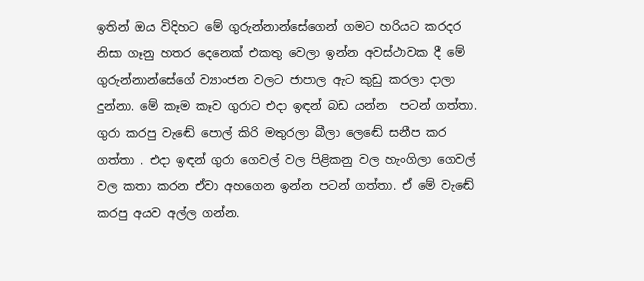ඉතින් ඔය විදිහට මේ ගුරුන්නාන්සේගෙන් ගමට හරියට කරදර නිසා ගෑනු හතර දෙනෙක් එකතු වෙලා ඉන්න අවස්ථාවක දී මේ ගුරුන්නාන්සේගේ ව්‍යාංජන වලට ජාපාල ඇට කුඩු කරලා දාලා දුන්නා. මේ කෑම කෑව ගුරාට එදා ඉඳන් බඩ යන්න  පටන් ගත්තා. ගුරා කරපු වැඬේ පොල් කිරි මතුරලා බීලා ලෙඬේ සනීප කර ගත්තා . එදා ඉඳන් ගුරා ගෙවල් වල පිළිකනු වල හැංගිලා ගෙවල් වල කතා කරන ඒවා අහගෙන ඉන්න පටන් ගත්තා. ඒ මේ වැඬේ කරපු අයව අල්ල ගන්න.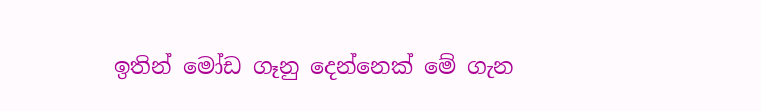ඉතින් මෝඩ ගෑනු දෙන්නෙක් මේ ගැන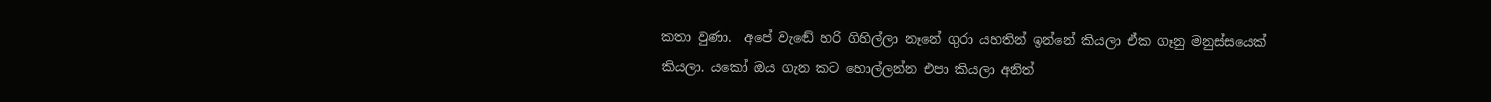කතා වුණා.  අපේ වැඬේ හරි ගිහිල්ලා නෑනේ ගුරා යහතින් ඉන්නේ කියලා ඒක ගෑනු මනුස්සයෙක් කියලා. යකෝ ඔය ගැන කට හොල්ලන්න එපා කියලා අනිත්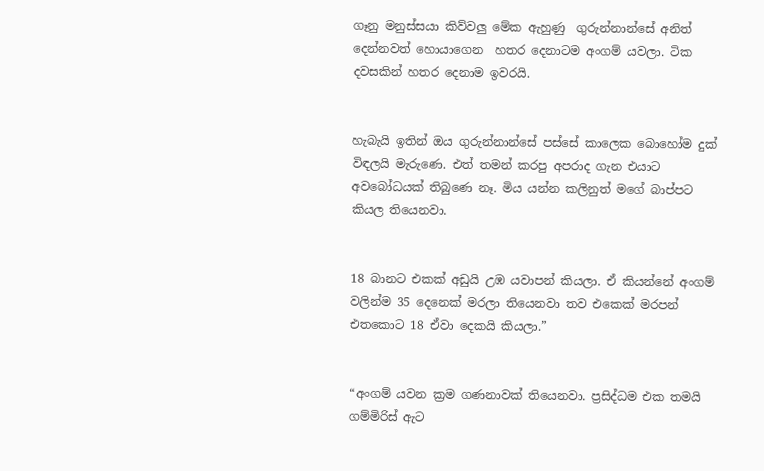ගෑනු මනුස්සයා කිව්වලු මේක ඇහුණු  ගුරුන්නාන්සේ අනිත් දෙන්නවත් හොයාගෙන  හතර දෙනාටම අංගම් යවලා. ටික දවසකින් හතර දෙනාම ඉවරයි.


හැබැයි ඉතින් ඔය ගුරුන්නාන්සේ පස්සේ කාලෙක බොහෝම දුක් විඳලයි මැරුණෙ. එත් තමන් කරපු අපරාද ගැන එයාට අවබෝධයක් තිබුණෙ නෑ. මිය යන්න කලිනුත් මගේ බාප්පට කියල තියෙනවා.


18 බානට එකක් අඩුයි උඹ යවාපන් කියලා. ඒ කියන්නේ අංගම් වලින්ම 35 දෙනෙක් මරලා තියෙනවා තව එකෙක් මරපන් එතකොට 18 ඒවා දෙකයි කියලා.”


“අංගම් යවන ක්‍රම ගණනාවක් තියෙනවා. ප්‍රසිද්ධම එක තමයි ගම්මිරිස් ඇට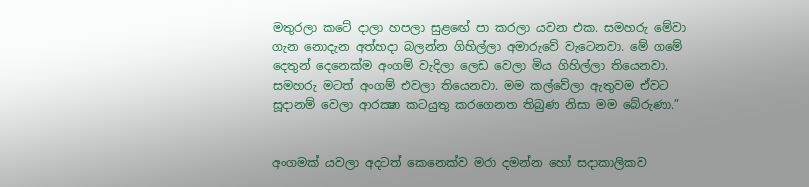මතුරලා කටේ දාලා හපලා සුළඟේ පා කරලා යවන එක. සමහරු මේවා ගැන නොදැන අත්හදා බලන්න ගිහිල්ලා අමාරුවේ වැටෙනවා. මේ ගමේ දෙතුන් දෙනෙක්ම අංගම් වැදිලා ලෙඩ වෙලා මිය ගිහිල්ලා තියෙනවා. සමහරු මටත් අංගම් එවලා තියෙනවා. මම කල්වේලා ඇතුවම ඒවට සූදානම් වෙලා ආරක්‍ෂා කටයුතු කරගෙනත තිබුණ නිසා මම බේරුණා.”


අංගමක් යවලා අදටත් කෙනෙක්ව මරා දමන්න හෝ සදාකාලිකව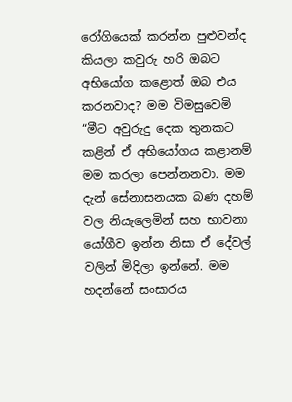රෝගියෙක් කරන්න පුළුවන්ද කියලා කවුරු හරි ඔබට අභියෝග කළොත් ඔබ එය කරනවාද? මම විමසුවෙමි
“මීට අවුරුදු දෙක තුනකට කළින් ඒ අභියෝගය කළානම් මම කරලා පෙන්නනවා. මම දැන් සේනාසනයක බණ දහම් වල නියැලෙමින් සහ භාවනා යෝගීව ඉන්න නිසා ඒ දේවල් වලින් මිදිලා ඉන්නේ. මම හදන්නේ සංසාරය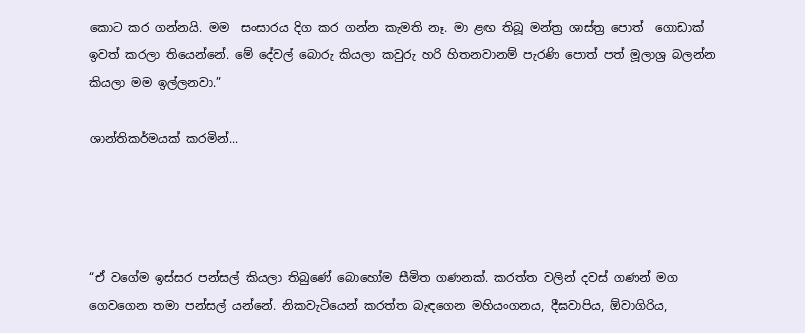කොට කර ගන්නයි. මම  සංසාරය දිග කර ගන්න කැමති නෑ. මා ළඟ තිබූ මන්ත්‍ර ශාස්ත්‍ර පොත්  ගොඩාක් ඉවත් කරලා තියෙන්නේ. මේ දේවල් බොරු කියලා කවුරු හරි හිතනවානම් පැරණි පොත් පත් මූලාශ්‍ර බලන්න කියලා මම ඉල්ලනවා.”

ශාන්තිකර්මයක් කරමින්...




“ඒ වගේම ඉස්සර පන්සල් කියලා තිබුණේ බොහෝම සීමිත ගණනක්. කරත්ත වලින් දවස් ගණන් මග ගෙවගෙන තමා පන්සල් යන්නේ. නිකවැටියෙන් කරත්ත බැඳගෙන මහියංගනය, දීඝවාපිය, ඕවාගිරිය,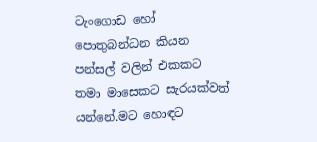ටැංගොඩ හෝ පොතුබන්ධන කියන පන්සල් වලින් එකකට තමා මාසෙකට සැරයක්වත් යන්නේ.මට හොඳට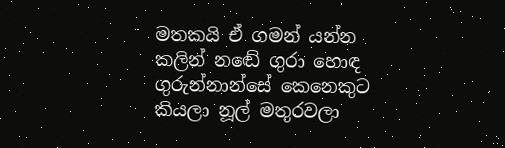මතකයි ඒ ගමන් යන්න කලින් නඬේ ගුරා හොඳ ගුරුන්නාන්සේ කෙනෙකුට කියලා නූල් මතුරවලා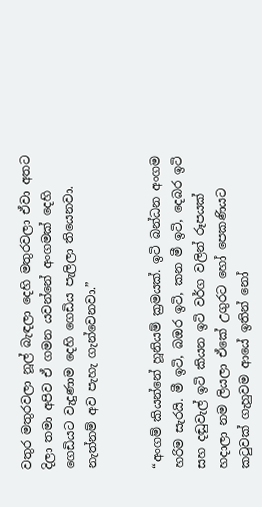වතුර මතුරවලා නූල් බැඳලා දෙහි මතුරවලා ඒවා අතට දිලා තමා අපිව ඒ ගමන යවන්නේ අංගමක් දෙහි ගෙඩියට වැදුණාම දෙහි ගෙඩිය පැලිලා තියෙනවා. නැත්නම් අව පැහැ ගැන්වෙනවා.”


“අංගම් කියන්නේ හූනියම් ක්‍රමයක්. ඉටි බන්ධන අංගම හරිම සැරයි. මී ඉටි, බඔර ඉටි, කන මී ඉටි, දෙබර ඉටි සහ දඬුවැල් ඉටි කියන ඉටි වර්ග වලින් රූපයක් හදාලා නම ලියලා ඒකේ උගුරට හෝ පෙකණියට කටුවක් ගැහුවම ආයේ ඉතින් නෝ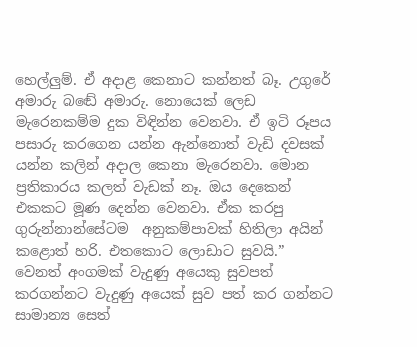හෙල්ලුම්. ඒ අදාළ කෙනාට කන්නත් බෑ. උගුරේ අමාරු බඬේ අමාරු. නොයෙක් ලෙඩ මැරෙනකම්ම දුක විඳින්න වෙනවා. ඒ ඉටි රූපය පසාරු කරගෙන යන්න ඇන්නොත් වැඩි දවසක් යන්න කලින් අදාල කෙනා මැරෙනවා. මොන ප්‍රතිකාරය කලත් වැඩක් නෑ. ඔය දෙකෙන් එකකට මූණ දෙන්න වෙනවා. ඒක කරපු ගුරුන්නාන්සේටම  අනුකම්පාවක් හිතිලා අයින් කළොත් හරි. එතකොට ලොඩාට සුවයි.”
වෙනත් අංගමක් වැදුණු අයෙකු සුවපත් කරගන්නට වැදුණු අයෙක් සුව පත් කර ගන්නට සාමාන්‍ය සෙත්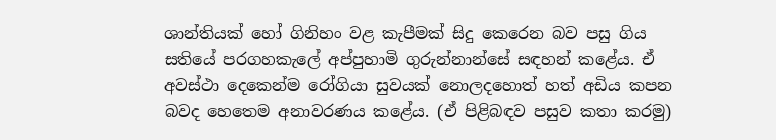ශාන්තියක් හෝ ගිනිහං වළ කැපීමක් සිදු කෙරෙන බව පසු ගිය සතියේ පරගහකැලේ අප්පුහාමි ගුරුන්නාන්සේ සඳහන් කළේය. ඒ අවස්ථා දෙකෙන්ම රෝගියා සුවයක් නොලදහොත් හත් අඩිය කපන බවද හෙතෙම අනාවරණය කළේය. (ඒ පිළිබඳව පසුව කතා කරමු)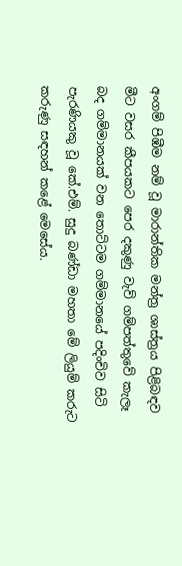අංගම් පිඹීම නම් වූ මාරාන්තික මන්ත්‍ර ශාස්ත්‍රය පිළිබඳව මීට වසර කීපයකට පෙර දකුණු වැව් ගම්පත්තුවේ කැලෑ බද ගම්මානයක් වන තොට්ටම ගම්මානයේ පදිංචිව සිටි පැරණියකු වූ කේ.එම්. සුදු බණ්ඩා මහතා මේ ලියුම් කරුට කරුණු සඳහන් කළේ මෙසේය.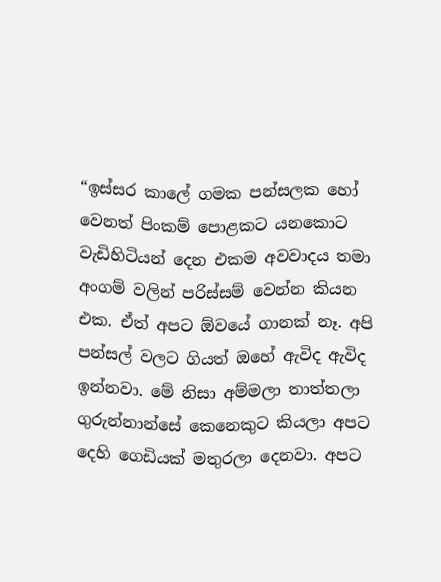“ඉස්සර කාලේ ගමක පන්සලක හෝ වෙනත් පිංකම් පොළකට යනකොට වැඩිහිටියන් දෙන එකම අවවාදය තමා අංගම් වලින් පරිස්සම් වෙන්න කියන එක. ඒත් අපට ඕවයේ ගානක් නෑ. අපි පන්සල් වලට ගියත් ඔහේ ඇවිද ඇවිද ඉන්නවා. මේ නිසා අම්මලා තාත්තලා ගුරුන්නාන්සේ කෙනෙකුට කියලා අපට දෙහි ගෙඩියක් මතුරලා දෙනවා. අපට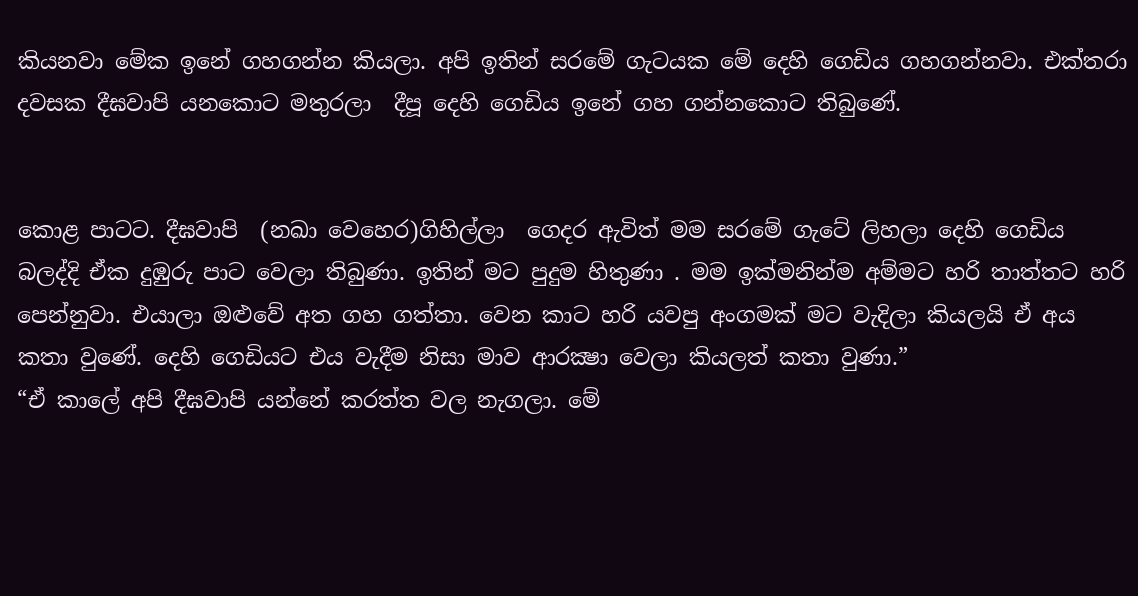කියනවා මේක ඉනේ ගහගන්න කියලා. අපි ඉතින් සරමේ ගැටයක මේ දෙහි ගෙඩිය ගහගන්නවා. එක්තරා දවසක දීඝවාපි යනකොට මතුරලා  දීපූ දෙහි ගෙඩිය ඉනේ ගහ ගන්නකොට තිබුණේ.


කොළ පාටට. දීඝවාපි  (නඛා වෙහෙර)ගිහිල්ලා  ගෙදර ඇවිත් මම සරමේ ගැටේ ලිහලා දෙහි ගෙඩිය බලද්දි ඒක දුඹුරු පාට වෙලා තිබුණා. ඉතින් මට පුදුම හිතුණා . මම ඉක්මනින්ම අම්මට හරි තාත්තට හරි පෙන්නුවා. එයාලා ඔළුවේ අත ගහ ගත්තා. වෙන කාට හරි යවපු අංගමක් මට වැදිලා කියලයි ඒ අය කතා වුණේ. දෙහි ගෙඩියට එය වැදීම නිසා මාව ආරක්‍ෂා වෙලා කියලත් කතා වුණා.”
“ඒ කාලේ අපි දීඝවාපි යන්නේ කරත්ත වල නැගලා. මේ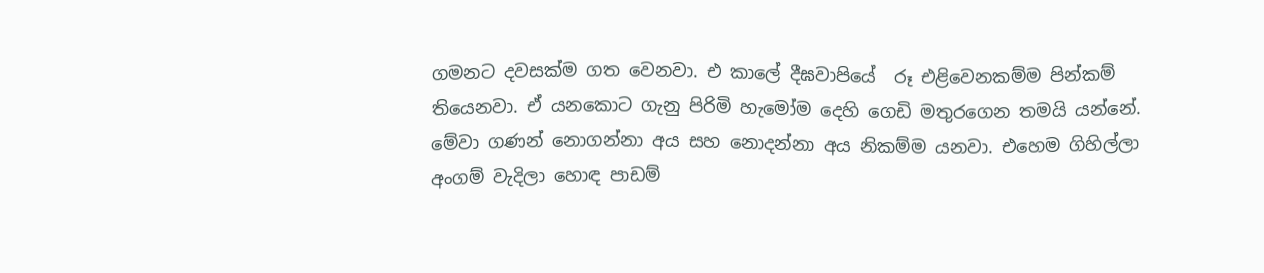ගමනට දවසක්ම ගත වෙනවා. එ කාලේ දීඝවාපියේ  රූ එළිවෙනකම්ම පින්කම් තියෙනවා. ඒ යනකොට ගැනු පිරිමි හැමෝම දෙහි ගෙඩි මතුරගෙන තමයි යන්නේ. මේවා ගණන් නොගන්නා අය සහ නොදන්නා අය නිකම්ම යනවා. එහෙම ගිහිල්ලා අංගම් වැදිලා හොඳ පාඩම්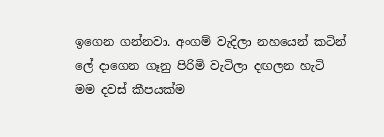ඉගෙන ගන්නවා. අංගම් වැදිලා නහයෙන් කටින් ලේ දාගෙන ගෑනු පිරිමි වැටිලා දඟලන හැටි  මම දවස් කීපයක්ම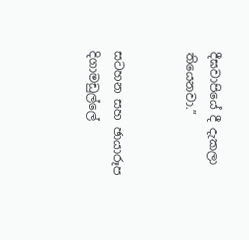දීඝවාපියේ දී දැකලා තියෙනවා.”


සටහන සහ ඡායාරූප
දිගාමඩුල්ලේ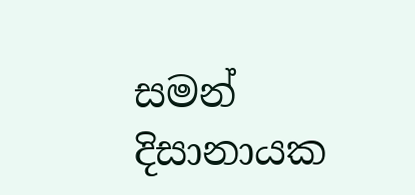සමන් දිසානායක